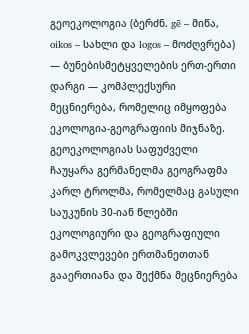გეოეკოლოგია (ბერძნ. gē – მიწა, oikos – სახლი და logos – მოძღვრება) — ბუნებისმეტყველების ერთ-ერთი დარგი — კომპლექსური მეცნიერება, რომელიც იმყოფება ეკოლოგია-გეოგრაფიის მიჯნაზე. გეოეკოლოგიას საფუძველი ჩაუყარა გერმანელმა გეოგრაფმა კარლ ტროლმა, რომელმაც გასული საუკუნის 30-იან წლებში ეკოლოგიური და გეოგრაფიული გამოკვლევები ერთმანეთთან გააერთიანა და შექმნა მეცნიერება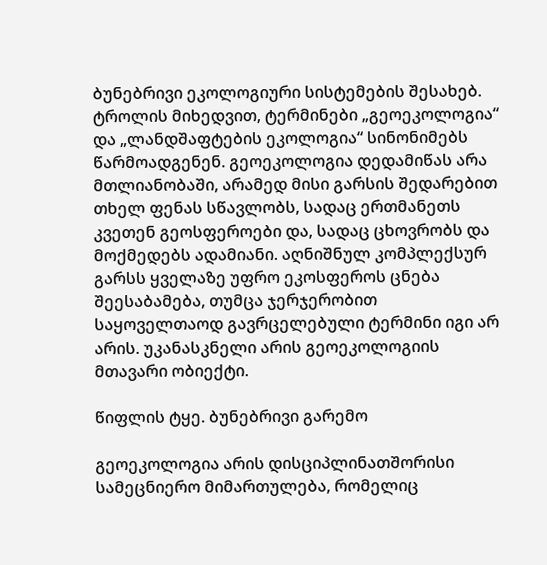ბუნებრივი ეკოლოგიური სისტემების შესახებ. ტროლის მიხედვით, ტერმინები „გეოეკოლოგია“ და „ლანდშაფტების ეკოლოგია“ სინონიმებს წარმოადგენენ. გეოეკოლოგია დედამიწას არა მთლიანობაში, არამედ მისი გარსის შედარებით თხელ ფენას სწავლობს, სადაც ერთმანეთს კვეთენ გეოსფეროები და, სადაც ცხოვრობს და მოქმედებს ადამიანი. აღნიშნულ კომპლექსურ გარსს ყველაზე უფრო ეკოსფეროს ცნება შეესაბამება, თუმცა ჯერჯერობით საყოველთაოდ გავრცელებული ტერმინი იგი არ არის. უკანასკნელი არის გეოეკოლოგიის მთავარი ობიექტი.

წიფლის ტყე. ბუნებრივი გარემო

გეოეკოლოგია არის დისციპლინათშორისი სამეცნიერო მიმართულება, რომელიც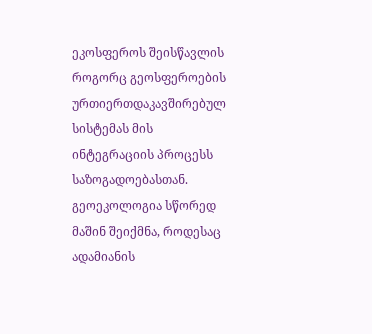ეკოსფეროს შეისწავლის როგორც გეოსფეროების ურთიერთდაკავშირებულ სისტემას მის ინტეგრაციის პროცესს საზოგადოებასთან. გეოეკოლოგია სწორედ მაშინ შეიქმნა, როდესაც ადამიანის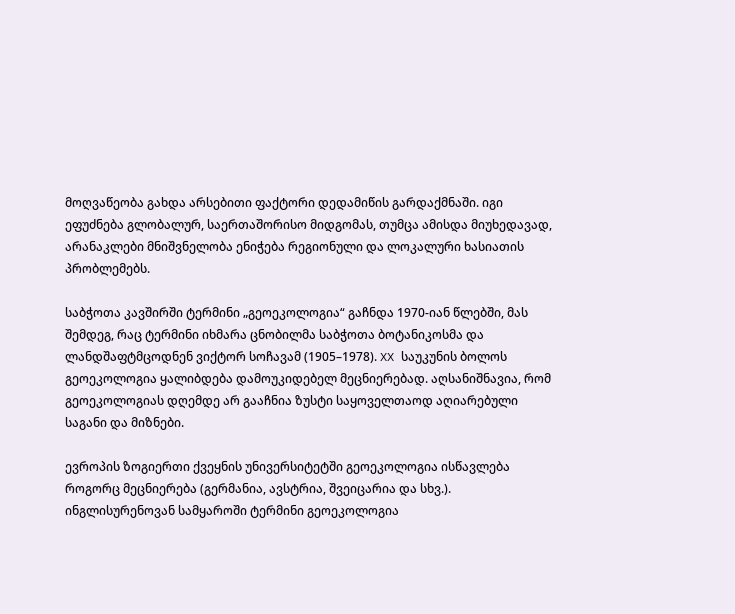მოღვაწეობა გახდა არსებითი ფაქტორი დედამიწის გარდაქმნაში. იგი ეფუძნება გლობალურ, საერთაშორისო მიდგომას, თუმცა ამისდა მიუხედავად, არანაკლები მნიშვნელობა ენიჭება რეგიონული და ლოკალური ხასიათის პრობლემებს.

საბჭოთა კავშირში ტერმინი „გეოეკოლოგია“ გაჩნდა 1970-იან წლებში, მას შემდეგ, რაც ტერმინი იხმარა ცნობილმა საბჭოთა ბოტანიკოსმა და ლანდშაფტმცოდნენ ვიქტორ სოჩავამ (1905–1978). XX საუკუნის ბოლოს გეოეკოლოგია ყალიბდება დამოუკიდებელ მეცნიერებად. აღსანიშნავია, რომ გეოეკოლოგიას დღემდე არ გააჩნია ზუსტი საყოველთაოდ აღიარებული საგანი და მიზნები.

ევროპის ზოგიერთი ქვეყნის უნივერსიტეტში გეოეკოლოგია ისწავლება როგორც მეცნიერება (გერმანია, ავსტრია, შვეიცარია და სხვ.). ინგლისურენოვან სამყაროში ტერმინი გეოეკოლოგია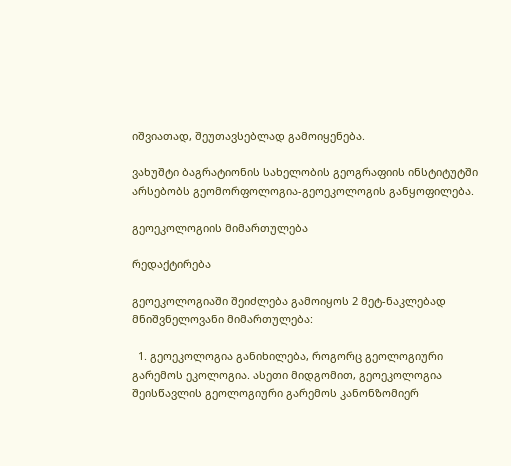იშვიათად, შეუთავსებლად გამოიყენება.

ვახუშტი ბაგრატიონის სახელობის გეოგრაფიის ინსტიტუტში არსებობს გეომორფოლოგია-გეოეკოლოგის განყოფილება.

გეოეკოლოგიის მიმართულება

რედაქტირება

გეოეკოლოგიაში შეიძლება გამოიყოს 2 მეტ-ნაკლებად მნიშვნელოვანი მიმართულება:

  1. გეოეკოლოგია განიხილება, როგორც გეოლოგიური გარემოს ეკოლოგია. ასეთი მიდგომით, გეოეკოლოგია შეისწავლის გეოლოგიური გარემოს კანონზომიერ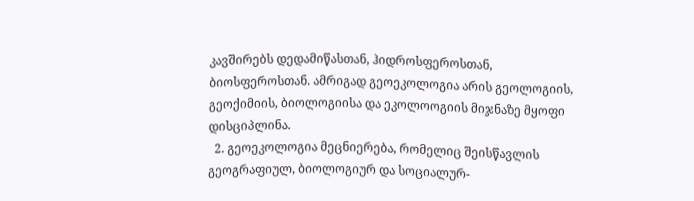კავშირებს დედამიწასთან, ჰიდროსფეროსთან, ბიოსფეროსთან. ამრიგად გეოეკოლოგია არის გეოლოგიის, გეოქიმიის, ბიოლოგიისა და ეკოლოოგიის მიჯნაზე მყოფი დისციპლინა.
  2. გეოეკოლოგია მეცნიერება, რომელიც შეისწავლის გეოგრაფიულ, ბიოლოგიურ და სოციალურ-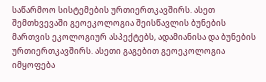საწარმოო სისტემების ურთიერთკავშირს. ასეთ შემთხვევაში გეოეკოლოგია შეისწავლის ბუნების მართვის ეკოლოგიურ ასპექტებს, ადამიანისა და ბუნების ურთიერთკავშირს. ასეთი გაგებით გეოეკოლოგია იმყოფება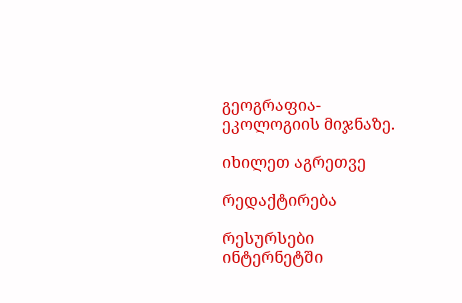გეოგრაფია-ეკოლოგიის მიჯნაზე.

იხილეთ აგრეთვე

რედაქტირება

რესურსები ინტერნეტში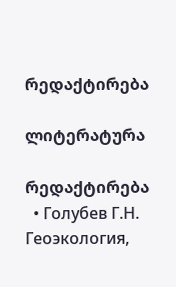რედაქტირება

ლიტერატურა

რედაქტირება
  • Голубев Г.Н. Геоэкология,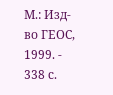М.: Изд-во ГЕОС, 1999. - 338 с.